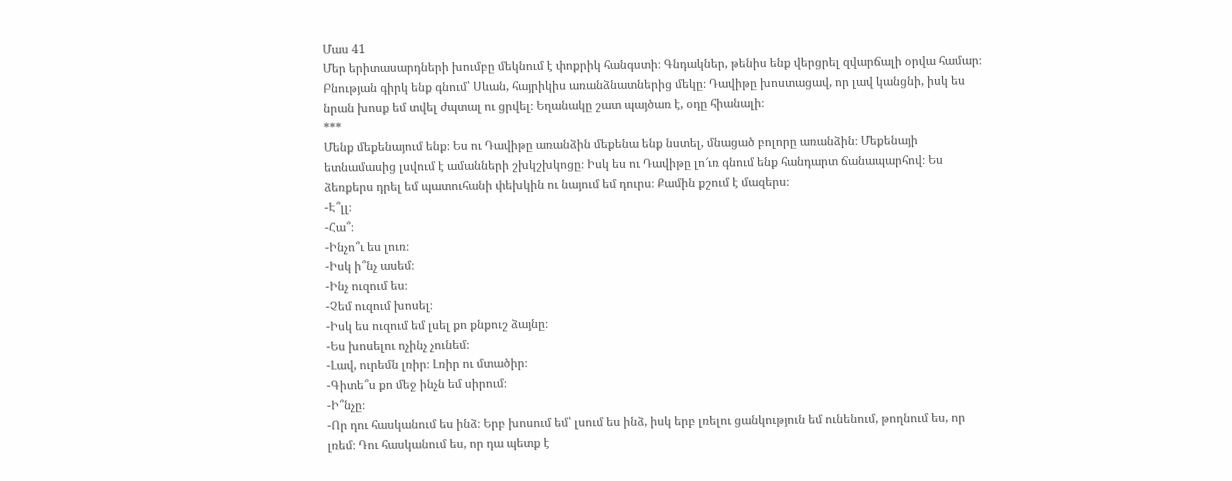Մաս 41
Մեր երիտասարդների խումբը մեկնում է փոքրիկ հանգստի։ Գնդակներ, թենիս ենք վերցրել զվարճալի օրվա համար։ Բնության գիրկ ենք գնում՝ Սևան, հայրիկիս առանձնատներից մեկը։ Դավիթը խոստացավ, որ լավ կանցնի, իսկ ես նրան խոսք եմ տվել ժպտալ ու ցրվել։ Եղանակը շատ պայծառ է, օդը հիանալի։
***
Մենք մեքենայում ենք։ Ես ու Դավիթը առանձին մեքենա ենք նստել, մնացած բոլորը առանձին։ Մեքենայի ետնամասից լսվում է ամանների շխկշխկոցը։ Իսկ ես ու Դավիթը լո՜ւռ գնում ենք հանդարտ ճանապարհով։ Ես ձեռքերս դրել եմ պատուհանի փեխկին ու նայում եմ դուրս։ Քամին քշում է մազերս։
-Է՞լլ։
-Հա՞։
-Ինչո՞ւ ես լուռ։
-Իսկ ի՞նչ ասեմ։
-Ինչ ուզում ես։
-Չեմ ուզում խոսել։
-Իսկ ես ուզում եմ լսել քո քնքուշ ձայնը։
-Ես խոսելու ոչինչ չունեմ։
-Լավ, ուրեմն լռիր։ Լռիր ու մտածիր։
-Գիտե՞ս քո մեջ ինչն եմ սիրում։
-Ի՞նչը։
-Որ դու հասկանում ես ինձ։ Երբ խոսում եմ՝ լսում ես ինձ, իսկ երբ լռելու ցանկություն եմ ունենում, թողնում ես, որ լռեմ։ Դու հասկանում ես, որ դա պետք է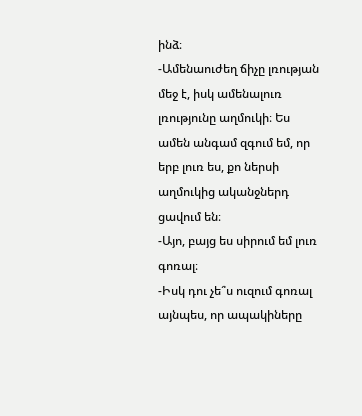ինձ։
-Ամենաուժեղ ճիչը լռության մեջ է, իսկ ամենալուռ լռությունը աղմուկի։ Ես ամեն անգամ զգում եմ, որ երբ լուռ ես, քո ներսի աղմուկից ականջներդ ցավում են։
-Այո, բայց ես սիրում եմ լուռ գոռալ։
-Իսկ դու չե՞ս ուզում գոռալ այնպես, որ ապակիները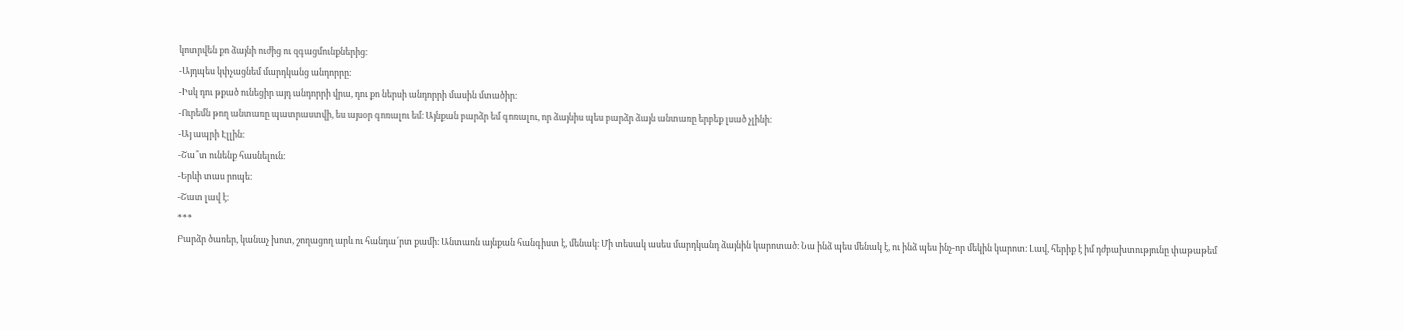կոտրվեն քո ձայնի ուժից ու զգացմունքներից։
-Այդպես կփչացնեմ մարդկանց անդորրը։
-Իսկ դու թքած ունեցիր այդ անդորրի վրա, դու քո ներսի անդորրի մասին մտածիր։
-Ուրեմն թող անտառը պատրաստվի, ես այսօր գոռալու եմ։ Այնքան բարձր եմ գոռալու, որ ձայնիս պես բարձր ձայն անտառը երբեք լսած չլինի։
-Այ ապրի Էլլին։
-Շա՞տ ունենք հասնելուն։
-Երևի տաս րոպե։
-Շատ լավ է։
***
Բարձր ծառեր, կանաչ խոտ, շողացող արև ու հանդա՜րտ քամի։ Անտառն այնքան հանգիստ է, մենակ։ Մի տեսակ ասես մարդկանդ ձայնին կարոտած։ Նա ինձ պես մենակ է, ու ինձ պես ինչ-որ մեկին կարոտ։ Լավ, հերիք է իմ դժբախտությունը փաթաթեմ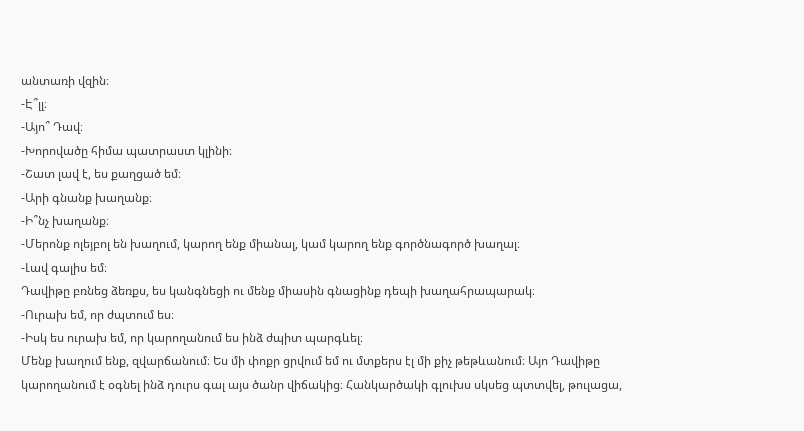անտառի վզին։
-Է՞լլ։
-Այո՞ Դավ։
-Խորովածը հիմա պատրաստ կլինի։
-Շատ լավ է, ես քաղցած եմ։
-Արի գնանք խաղանք։
-Ի՞նչ խաղանք։
-Մերոնք ոլեյբոլ են խաղում, կարող ենք միանալ, կամ կարող ենք գործնագործ խաղալ։
-Լավ գալիս եմ։
Դավիթը բռնեց ձեռքս, ես կանգնեցի ու մենք միասին գնացինք դեպի խաղահրապարակ։
-Ուրախ եմ, որ ժպտում ես։
-Իսկ ես ուրախ եմ, որ կարողանում ես ինձ ժպիտ պարգևել։
Մենք խաղում ենք, զվարճանում։ Ես մի փոքր ցրվում եմ ու մտքերս էլ մի քիչ թեթևանում։ Այո Դավիթը կարողանում է օգնել ինձ դուրս գալ այս ծանր վիճակից։ Հանկարծակի գլուխս սկսեց պտտվել, թուլացա,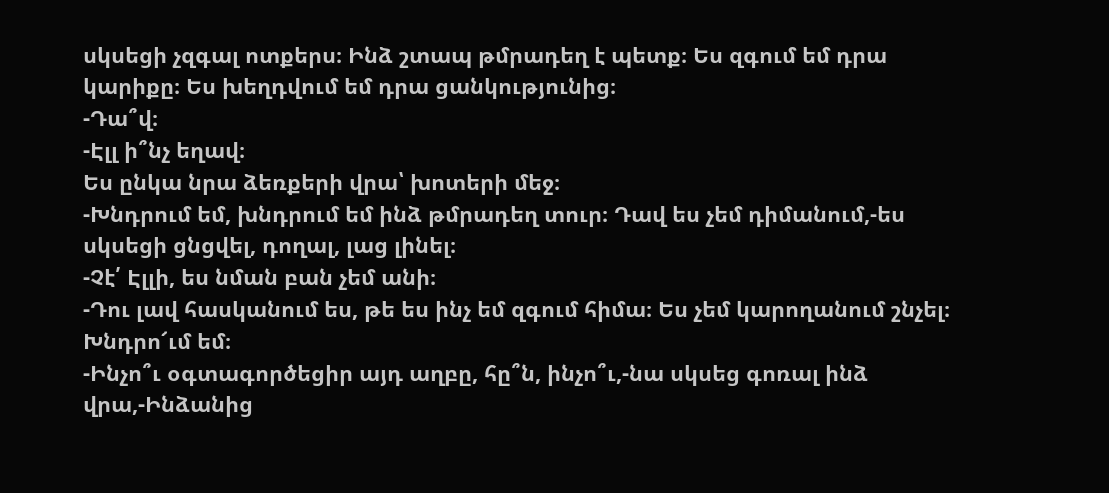սկսեցի չզգալ ոտքերս։ Ինձ շտապ թմրադեղ է պետք։ Ես զգում եմ դրա կարիքը։ Ես խեղդվում եմ դրա ցանկությունից։
-Դա՞վ։
-Էլլ ի՞նչ եղավ։
Ես ընկա նրա ձեռքերի վրա՝ խոտերի մեջ։
-Խնդրում եմ, խնդրում եմ ինձ թմրադեղ տուր։ Դավ ես չեմ դիմանում,-ես սկսեցի ցնցվել, դողալ, լաց լինել։
-Չէ՛ Էլլի, ես նման բան չեմ անի։
-Դու լավ հասկանում ես, թե ես ինչ եմ զգում հիմա։ Ես չեմ կարողանում շնչել։ Խնդրո՜ւմ եմ։
-Ինչո՞ւ օգտագործեցիր այդ աղբը, հը՞ն, ինչո՞ւ,-նա սկսեց գոռալ ինձ վրա,-Ինձանից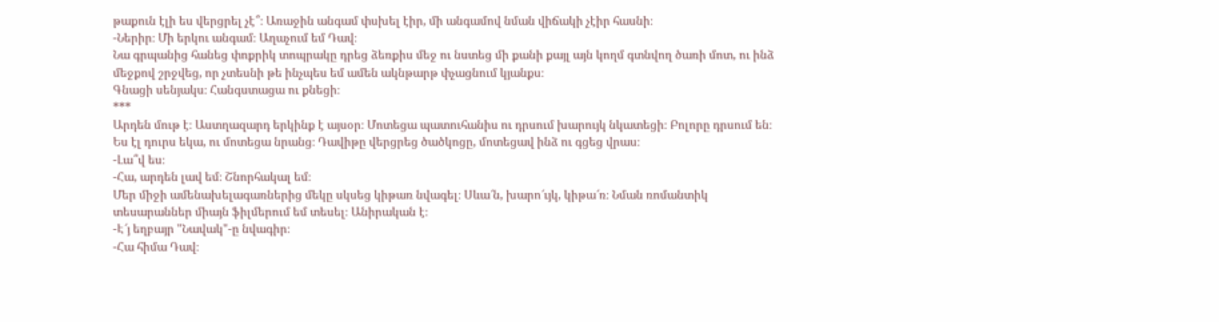թաքուն էլի ես վերցրել չէ՞։ Առաջին անգամ փսխել էիր, մի անգամով նման վիճակի չէիր հասնի։
-Ներիր։ Մի երկու անգամ։ Աղաչում եմ Դավ։
Նա գրպանից հանեց փոքրիկ տոպրակը դրեց ձեռքիս մեջ ու նստեց մի քանի քայլ այն կողմ գտնվող ծառի մոտ, ու ինձ մեջքով շրջվեց, որ չտեսնի թե ինչպես եմ ամեն ակնթարթ փչացնում կյանքս։
Գնացի սենյակս։ Հանգստացա ու քնեցի։
***
Արդեն մութ է։ Աստղազարդ երկինք է այսօր։ Մոտեցա պատուհանիս ու դրսում խարույկ նկատեցի։ Բոլորը դրսում են։ Ես էլ դուրս եկա, ու մոտեցա նրանց։ Դավիթը վերցրեց ծածկոցը, մոտեցավ ինձ ու գցեց վրաս։
-Լա՞վ ես։
-Հա, արդեն լավ եմ։ Շնորհակալ եմ։
Մեր միջի ամենախելագառներից մեկը սկսեց կիթառ նվագել։ Սևա՜ն, խարո՜ւյկ, կիթա՜ռ։ Նման ռոմանտիկ տեսարաններ միայն ֆիլմերում եմ տեսել։ Անիրական է։
-Է՜յ եղբայր "Նավակ"-ը նվագիր։
-Հա հիմա Դավ։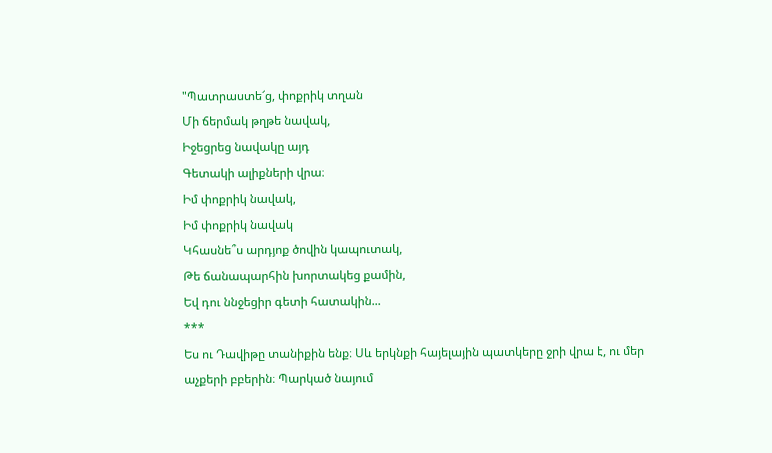"Պատրաստե՜ց, փոքրիկ տղան
Մի ճերմակ թղթե նավակ,
Իջեցրեց նավակը այդ
Գետակի ալիքների վրա։
Իմ փոքրիկ նավակ,
Իմ փոքրիկ նավակ
Կհասնե՞ս արդյոք ծովին կապուտակ,
Թե ճանապարհին խորտակեց քամին,
Եվ դու ննջեցիր գետի հատակին...
***
Ես ու Դավիթը տանիքին ենք։ Սև երկնքի հայելային պատկերը ջրի վրա է, ու մեր աչքերի բբերին։ Պարկած նայում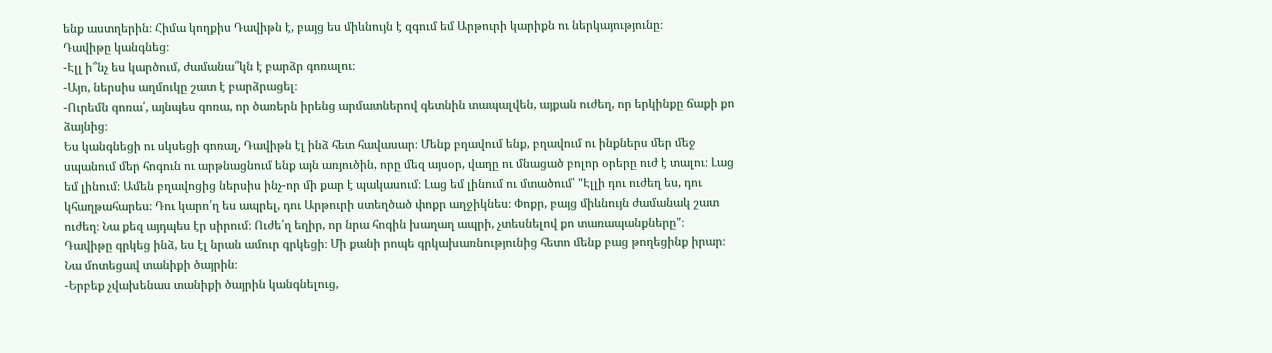ենք աստղերին։ Հիմա կողքիս Դավիթն է, բայց ես միևնույն է զգում եմ Արթուրի կարիքն ու ներկայությունը։
Դավիթը կանգնեց։
-Էլլ ի՞նչ ես կարծում, ժամանա՞կն է բարձր գոռալու։
-Այո, ներսիս աղմուկը շատ է բարձրացել։
-Ուրեմն գոռա՛, այնպես գոռա, որ ծառերն իրենց արմատներով գետնին տապալվեն, այքան ուժեղ, որ երկինքը ճաքի քո ձայնից։
Ես կանգնեցի ու սկսեցի գոռալ, Դավիթն էլ ինձ հետ հավասար։ Մենք բղավում ենք, բղավում ու ինքներս մեր մեջ սպանում մեր հոգուն ու արթնացնում ենք այն առյուծին, որը մեզ այսօր, վաղը ու մնացած բոլոր օրերը ուժ է տալու։ Լաց եմ լինում։ Ամեն բղավոցից ներսիս ինչ-որ մի քար է պակասում։ Լաց եմ լինում ու մտածում՝ "Էլլի դու ուժեղ ես, դու կհաղթահարես։ Դու կարո՛ղ ես ապրել, դու Արթուրի ստեղծած փոքր աղջիկնես։ Փոքր, բայց միևնույն ժամանակ շատ ուժեղ։ Նա քեզ այդպես էր սիրում։ Ուժե՛ղ եղիր, որ նրա հոգին խաղաղ ապրի, չտեսնելով քո տառապանքները"։
Դավիթը գրկեց ինձ, ես էլ նրան ամուր գրկեցի։ Մի քանի րոպե գրկախառնությունից հետո մենք բաց թողեցինք իրար։ Նա մոտեցավ տանիքի ծայրին։
-Երբեք չվախենաս տանիքի ծայրին կանգնելուց,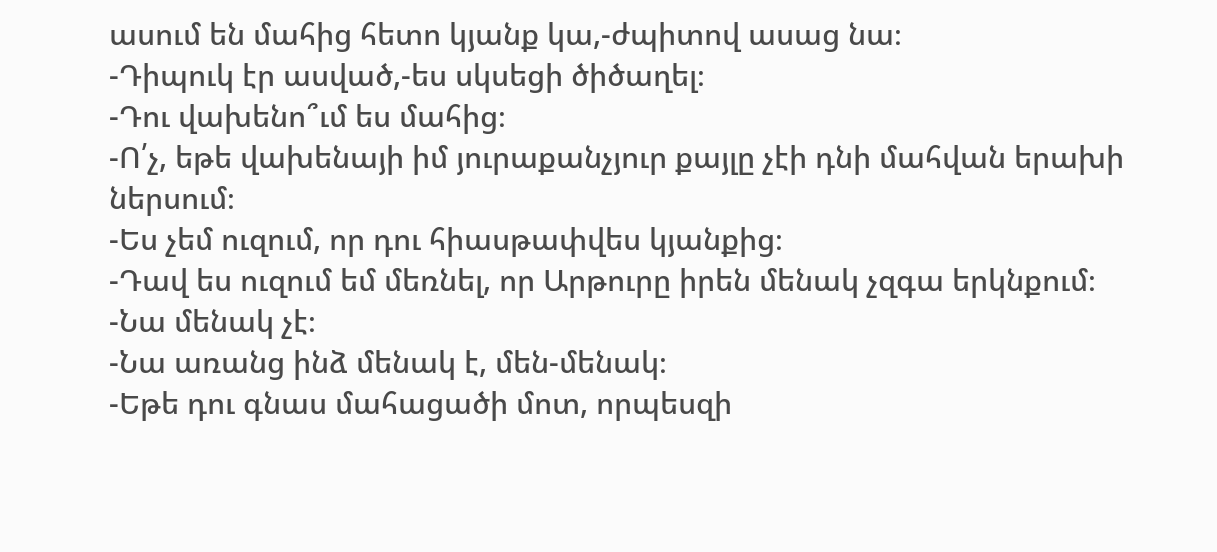ասում են մահից հետո կյանք կա,-ժպիտով ասաց նա։
-Դիպուկ էր ասված,-ես սկսեցի ծիծաղել։
-Դու վախենո՞ւմ ես մահից։
-Ո՛չ, եթե վախենայի իմ յուրաքանչյուր քայլը չէի դնի մահվան երախի ներսում։
-Ես չեմ ուզում, որ դու հիասթափվես կյանքից։
-Դավ ես ուզում եմ մեռնել, որ Արթուրը իրեն մենակ չզգա երկնքում։
-Նա մենակ չէ։
-Նա առանց ինձ մենակ է, մեն-մենակ։
-Եթե դու գնաս մահացածի մոտ, որպեսզի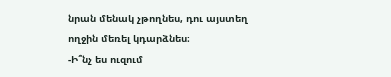նրան մենակ չթողնես, դու այստեղ ողջին մեռել կդարձնես։
-Ի՞նչ ես ուզում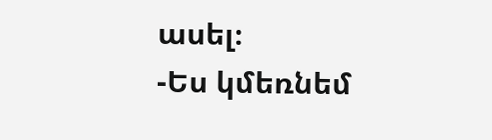ասել։
-Ես կմեռնեմ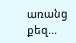առանց քեզ...